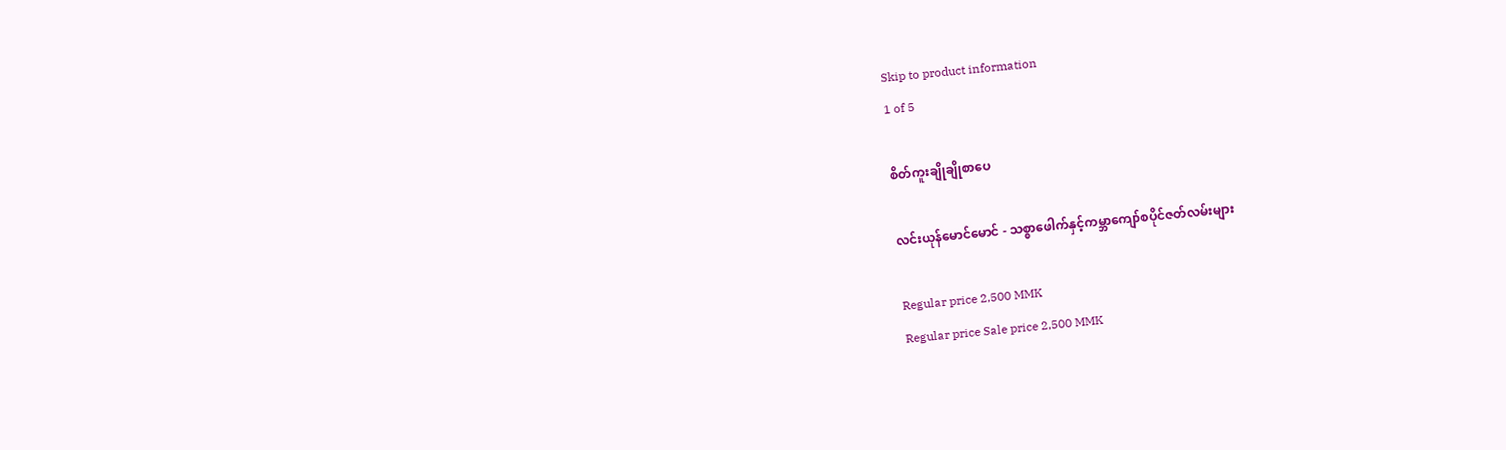Skip to product information
1 of 5

စိတ်ကူးချိုချိုစာပေ

လင်းယုန်မောင်မောင် - သစ္စာဖေါက်နှင့်ကမ္ဘာကျော်စပိုင်ဇတ်လမ်းများ

Regular price 2,500 MMK
Regular price Sale price 2,500 MMK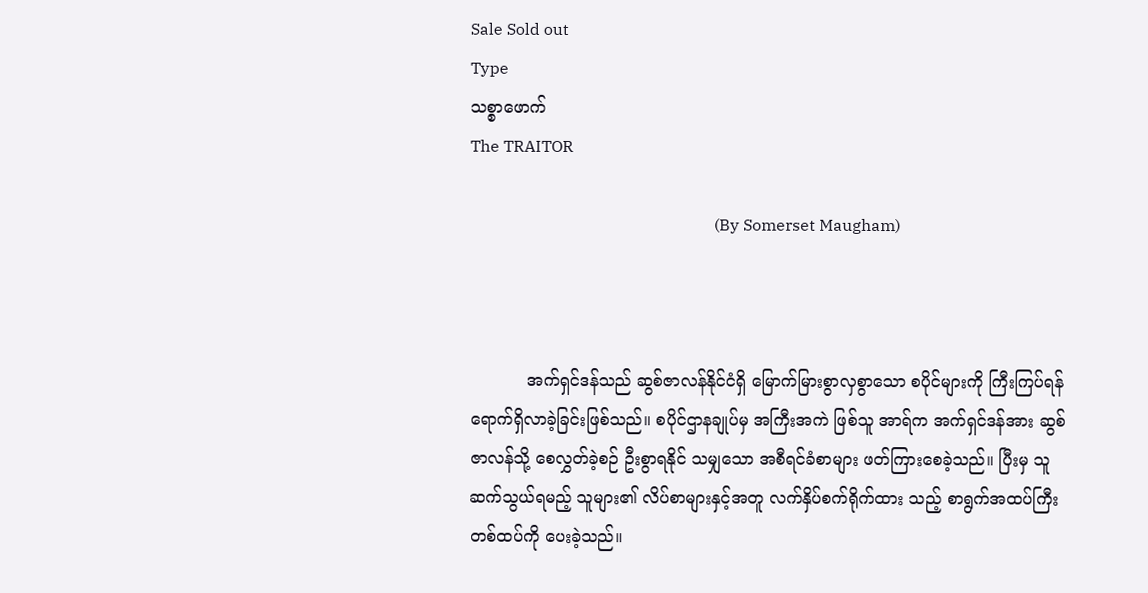Sale Sold out
Type
သစ္စာဖောက်
The TRAITOR

                                                             (By Somerset Maugham)



           အက်ရှင်ဒန်သည် ဆွစ်ဇာလန်နိုင်ငံရှိ မြောက်မြားစွာလှစွာသော စပိုင်များကို ကြီးကြပ်ရန် ရောက်ရှိလာခဲ့ခြင်းဖြစ်သည်။ စပိုင်ဌာနချုပ်မှ အကြီးအကဲ ဖြစ်သူ အာရ်က အက်ရှင်ဒန်အား ဆွစ်ဇာလန်သို့ စေလွှတ်ခဲ့စဉ် ဦးစွာရနိုင် သမျှသော အစီရင်ခံစာများ ဖတ်ကြားစေခဲ့သည်။ ပြီးမှ သူဆက်သွယ်ရမည့် သူများ၏ လိပ်စာများနှင့်အတူ လက်နှိပ်စက်ရိုက်ထား သည့် စာရွက်အထပ်ကြီးတစ်ထပ်ကို ပေးခဲ့သည်။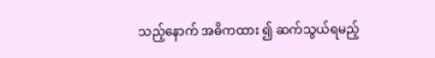သည့်နောက် အဓိကထား ၍ ဆက်သွယ်ရမည့်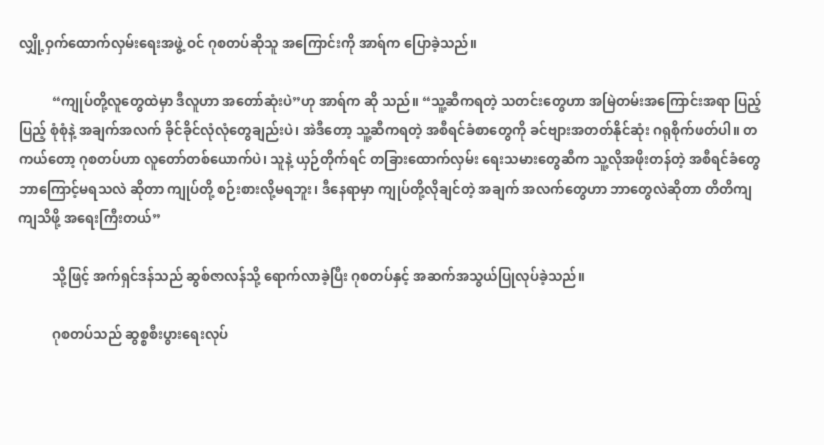လျှို့ဝှက်ထောက်လှမ်းရေးအဖွဲ့ ဝင် ဂုစတပ်ဆိုသူ အကြောင်းကို အာရ်က ပြောခဲ့သည်။

          “ကျုပ်တို့လူတွေထဲမှာ ဒီလူဟာ အတော်ဆုံးပဲ”ဟု အာရ်က ဆို သည်။ “သူ့ဆီကရတဲ့ သတင်းတွေဟာ အမြဲတမ်းအကြောင်းအရာ ပြည့်ပြည့် စုံစုံနဲ့ အချက်အလက် ခိုင်ခိုင်လုံလုံတွေချည်းပဲ၊ အဲဒီတော့ သူ့ဆီကရတဲ့ အစီရင်ခံစာတွေကို ခင်ဗျားအတတ်နိုင်ဆုံး ဂရုစိုက်ဖတ်ပါ။ တကယ်တော့ ဂုစတပ်ဟာ လူတော်တစ်ယောက်ပဲ၊ သူနဲ့ ယှဉ်တိုက်ရင် တခြားထောက်လှမ်း ရေးသမားတွေဆီက သူ့လိုအဖိုးတန်တဲ့ အစီရင်ခံတွေ ဘာကြောင့်မရသလဲ ဆိုတာ ကျုပ်တို့ စဉ်းစားလို့မရဘူး၊ ဒီနေရာမှာ ကျုပ်တို့လိုချင်တဲ့ အချက် အလက်တွေဟာ ဘာတွေလဲဆိုတာ တိတိကျကျသိဖို့ အရေးကြီးတယ်”

          သို့ဖြင့် အက်ရှင်ဒန်သည် ဆွစ်ဇာလန်သို့ ရောက်လာခဲ့ပြီး ဂုစတပ်နှင့် အဆက်အသွယ်ပြုလုပ်ခဲ့သည်။

          ဂုစတပ်သည် ဆွစ္စစီးပွားရေးလုပ်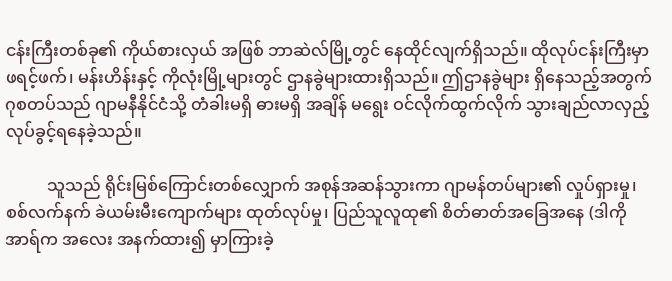ငန်းကြီးတစ်ခု၏ ကိုယ်စားလှယ် အဖြစ် ဘာဆဲလ်မြို့တွင် နေထိုင်လျက်ရှိသည်။ ထိုလုပ်ငန်းကြီးမှာ ဖရင့်ဖက်၊ မန်းဟိန်းနှင့် ကိုလုံးမြို့များတွင် ဌာနခွဲများထားရှိသည်။ ဤဌာနခွဲများ ရှိနေသည့်အတွက် ဂုစတပ်သည် ဂျာမနီနိုင်ငံသို့ တံခါးမရှိ ဓားမရှိ အချိန် မရွေး ဝင်လိုက်ထွက်လိုက် သွားချည်လာလှည့် လုပ်ခွင့်ရနေခဲ့သည်။

          သူသည် ရိုင်းမြစ်ကြောင်းတစ်လျှောက် အစုန်အဆန်သွားကာ ဂျာမန်တပ်များ၏ လှုပ်ရှားမှု၊ စစ်လက်နက် ခဲယမ်းမီးကျောက်များ ထုတ်လုပ်မှု၊ ပြည်သူလူထု၏ စိတ်ဓာတ်အခြေအနေ (ဒါကို အာရ်က အလေး အနက်ထား၍ မှာကြားခဲ့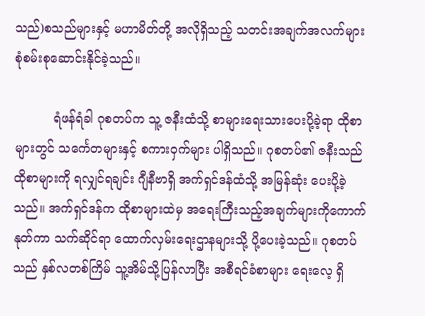သည်)စသည်များနှင့် မဟာမိတ်တို့ အလိုရှိသည့် သတင်းအချက်အလက်များ စုံစမ်းစုဆောင်းနိုင်ခဲ့သည်။

          ရံဖန်ရံခါ ဂုစတပ်က သူ့ ဇနီးထံသို့ စာများရေးသားပေးပို့ခဲ့ရာ ထိုစာများတွင် သင်္ကေတများနှင့် စကားဝှက်များ ပါရှိသည်။ ဂုစတပ်၏ ဇနီးသည် ထိုစာများကို ရလျှင်ရချင်း ဂျီနီဗာရှိ အက်ရှင်ဒန်ထံသို့ အမြန်ဆုံး ပေးပို့ခဲ့သည်။ အက်ရှင်ဒန်က ထိုစာများထဲမှ အရေးကြီးသည့်အချက်များကိုကောက်နုတ်ကာ သက်ဆိုင်ရာ ထောက်လှမ်းရေးဌာနများသို့ ပို့ပေးခဲ့သည်။ ဂုစတပ်သည် နှစ်လတစ်ကြိမ် သူ့အိမ်သို့ပြန်လာပြီး အစီရင်ခံစာများ ရေးလေ့ ရှိ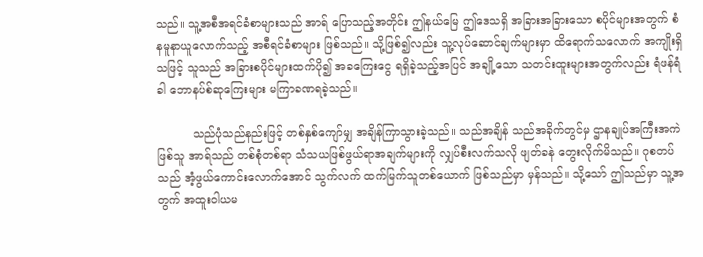သည်။ သူ့အစီအရင်ခံစာများသည် အာရ် ပြောသည့်အတိုင်း ဤနယ်မြေ ဤဒေသရှိ အခြားအခြားသော စပိုင်များအတွက် စံနမူနာယူလောက်သည့် အစီရင်ခံစာများ ဖြစ်သည်။ သို့ဖြစ်၍လည်း သူ့လုပ်ဆောင်ချက်များမှာ ထိရောက်သလောက် အကျိုးရှိသဖြင့် သူသည် အခြားစပိုင်များထက်ပို၍ အခကြေးငွေ ရရှိခဲ့သည့်အပြင် အချို့သော သတင်းထူးများအတွက်လည်း ရံဖန်ရံခါ ဘောနပ်စ်ဆုကြေးများ မကြာခဏရခဲ့သည်။

          သည်ပုံသည်နည်းဖြင့် တစ်နှစ်ကျော်မျှ အချိန်ကြာသွားခဲ့သည်။ သည်အချိန် သည်အခိုက်တွင်မှ ဌာနချုပ်အကြီးအကဲဖြစ်သူ အာရ်သည် တစ်စုံတစ်ရာ သံသယဖြစ်ဖွယ်ရာအချက်များကို လျှပ်စီးလက်သလို ဖျတ်ခနဲ တွေးလိုက်မိသည်။ ဂုစတပ်သည် အံ့ဖွယ်ကောင်းလောက်အောင် သွက်လက် ထက်မြက်သူတစ်ယောက် ဖြစ်သည်မှာ မှန်သည်။ သို့သော် ဤသည်မှာ သူ့အတွက် အထူးဝါယမ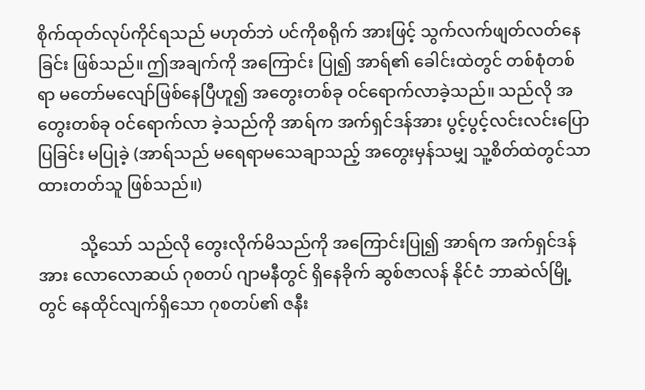စိုက်ထုတ်လုပ်ကိုင်ရသည် မဟုတ်ဘဲ ပင်ကိုစရိုက် အားဖြင့် သွက်လက်ဖျတ်လတ်နေခြင်း ဖြစ်သည်။ ဤအချက်ကို အကြောင်း ပြု၍ အာရ်၏ ခေါင်းထဲတွင် တစ်စုံတစ်ရာ မတော်မလျော်ဖြစ်နေပြီဟူ၍ အတွေးတစ်ခု ဝင်ရောက်လာခဲ့သည်။ သည်လို အတွေးတစ်ခု ဝင်ရောက်လာ ခဲ့သည်ကို အာရ်က အက်ရှင်ဒန်အား ပွင့်ပွင့်လင်းလင်းပြောပြခြင်း မပြုခဲ့ (အာရ်သည် မရေရာမသေချာသည့် အတွေးမှန်သမျှ သူ့စိတ်ထဲတွင်သာ ထားတတ်သူ ဖြစ်သည်။)

          သို့သော် သည်လို တွေးလိုက်မိသည်ကို အကြောင်းပြု၍ အာရ်က အက်ရှင်ဒန်အား လောလောဆယ် ဂုစတပ် ဂျာမနီတွင် ရှိနေခိုက် ဆွစ်ဇာလန် နိုင်ငံ ဘာဆဲလ်မြို့တွင် နေထိုင်လျက်ရှိသော ဂုစတပ်၏ ဇနီး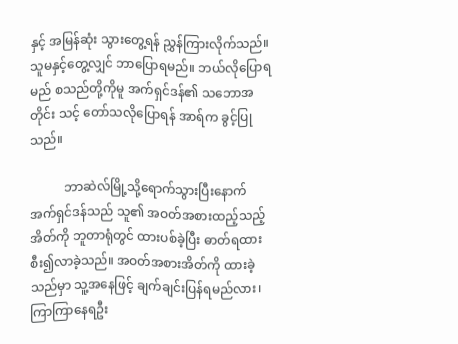နှင့် အမြန်ဆုံး သွားတွေ့ရန် ညွှန်ကြားလိုက်သည်။ သူမနှင့်တွေ့လျှင် ဘာပြောရမည်။ ဘယ်လိုပြောရမည် စသည်တို့ကိုမူ အက်ရှင်ဒန်၏ သဘောအတိုင်း သင့် တော်သလိုပြောရန် အာရ်က ခွင့်ပြုသည်။

           ဘာဆဲလ်မြို့သို့ရောက်သွားပြီးနောက် အက်ရှင်ဒန်သည် သူ၏ အဝတ်အစားထည့်သည့်အိတ်ကို ဘူတာရုံတွင် ထားပစ်ခဲ့ပြီး ဓာတ်ရထား စီး၍လာခဲ့သည်။ အဝတ်အစားအိတ်ကို ထားခဲ့သည်မှာ သူ့အနေဖြင့် ချက်ချင်းပြန်ရမည်လား၊ ကြာကြာနေရဦး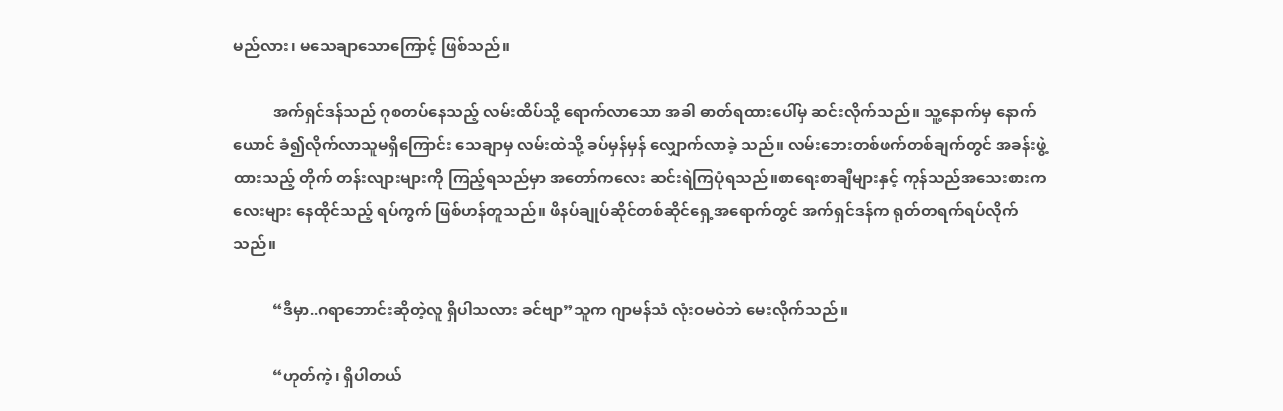မည်လား၊ မသေချာသောကြောင့် ဖြစ်သည်။

          အက်ရှင်ဒန်သည် ဂုစတပ်နေသည့် လမ်းထိပ်သို့ ရောက်လာသော အခါ ဓာတ်ရထားပေါ်မှ ဆင်းလိုက်သည်။ သူ့နောက်မှ နောက်ယောင် ခံ၍လိုက်လာသူမရှိကြောင်း သေချာမှ လမ်းထဲသို့ ခပ်မှန်မှန် လျှောက်လာခဲ့ သည်။ လမ်းဘေးတစ်ဖက်တစ်ချက်တွင် အခန်းဖွဲ့ ထားသည့် တိုက် တန်းလျားများကို ကြည့်ရသည်မှာ အတော်ကလေး ဆင်းရဲကြပုံရသည်။စာရေးစာချီများနှင့် ကုန်သည်အသေးစားကလေးများ နေထိုင်သည့် ရပ်ကွက် ဖြစ်ဟန်တူသည်။ ဖိနပ်ချုပ်ဆိုင်တစ်ဆိုင်ရှေ့အရောက်တွင် အက်ရှင်ဒန်က ရုတ်တရက်ရပ်လိုက်သည်။

          “ဒီမှာ..ဂရာဘောင်းဆိုတဲ့လူ ရှိပါသလား ခင်ဗျာ”သူက ဂျာမန်သံ လုံးဝမဝဲဘဲ မေးလိုက်သည်။

          “ဟုတ်ကဲ့၊ ရှိပါတယ်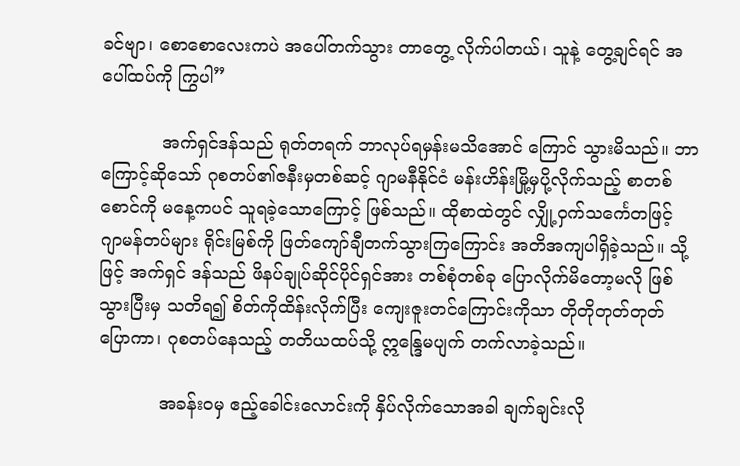ခင်ဗျာ၊ စောစောလေးကပဲ အပေါ်တက်သွား တာတွေ့ လိုက်ပါတယ်၊ သူနဲ့ တွေ့ချင်ရင် အပေါ်ထပ်ကို ကြွပါ”

           အက်ရှင်ဒန်သည် ရုတ်တရက် ဘာလုပ်ရမှန်းမသိအောင် ကြောင် သွားမိသည်။ ဘာကြောင့်ဆိုသော် ဂုစတပ်၏ဇနီးမှတစ်ဆင့် ဂျာမနီနိုင်ငံ မန်းဟိန်းမြို့မှပို့လိုက်သည့် စာတစ်စောင်ကို မနေ့ကပင် သူရခဲ့သောကြောင့် ဖြစ်သည်။ ထိုစာထဲတွင် လျှို့ဝှက်သင်္ကေတဖြင့် ဂျာမန်တပ်များ ရိုင်းမြစ်ကို ဖြတ်ကျော်ချီတက်သွားကြကြောင်း အတိအကျပါရှိခဲ့သည်။ သို့ဖြင့် အက်ရှင် ဒန်သည် ဖိနပ်ချုပ်ဆိုင်ပိုင်ရှင်အား တစ်စုံတစ်ခု ပြောလိုက်မိတော့မလို ဖြစ် သွားပြီးမှ သတိရ၍ စိတ်ကိုထိန်းလိုက်ပြီး ကျေးဇူးတင်ကြောင်းကိုသာ တိုတိုတုတ်တုတ် ပြောကာ၊ ဂုစတပ်နေသည့် တတိယထပ်သို့ ဣန္ဒြေမပျက် တက်လာခဲ့သည်။

           အခန်းဝမှ ဧည့်ခေါင်းလောင်းကို နှိပ်လိုက်သောအခါ ချက်ချင်းလို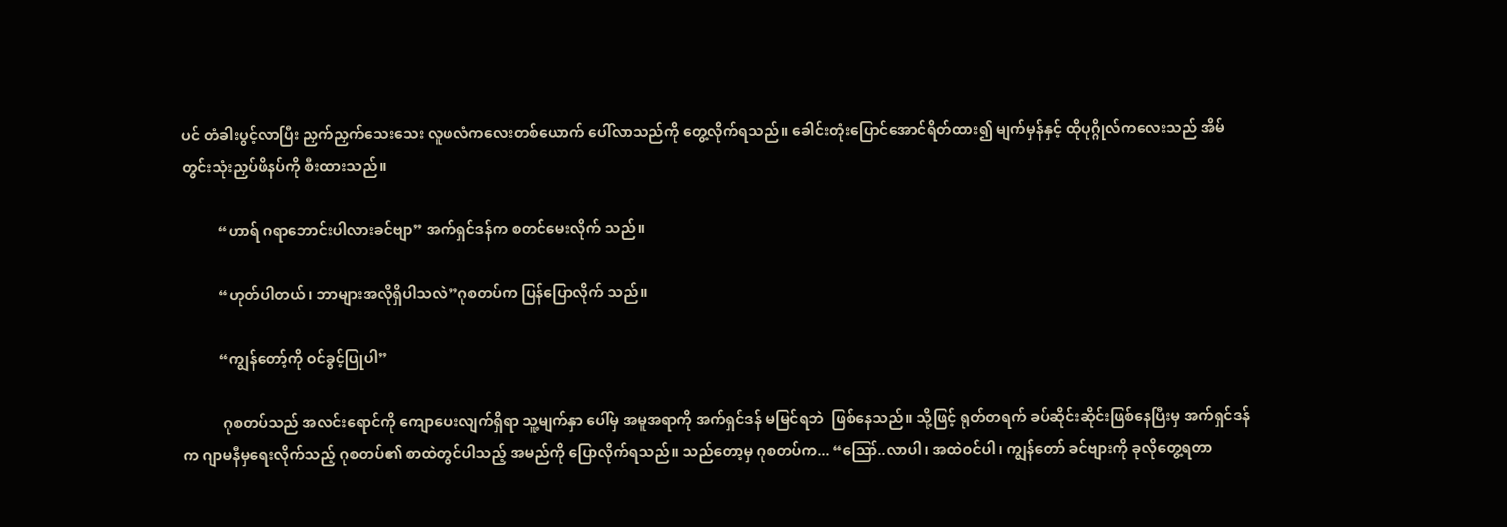ပင် တံခါးပွင့်လာပြီး ညှက်ညှက်သေးသေး လူဖလံကလေးတစ်ယောက် ပေါ်လာသည်ကို တွေ့လိုက်ရသည်။ ခေါင်းတုံးပြောင်အောင်ရိတ်ထား၍ မျက်မှန်နှင့် ထိုပုဂ္ဂိုလ်ကလေးသည် အိမ်တွင်းသုံးညှပ်ဖိနပ်ကို စီးထားသည်။

          “ဟာရ် ဂရာဘောင်းပါလားခင်ဗျာ” အက်ရှင်ဒန်က စတင်မေးလိုက် သည်။

          “ဟုတ်ပါတယ်၊ ဘာများအလိုရှိပါသလဲ”ဂုစတပ်က ပြန်ပြောလိုက် သည်။

          “ကျွန်တော့်ကို ဝင်ခွင့်ပြုပါ”

           ဂုစတပ်သည် အလင်းရောင်ကို ကျောပေးလျက်ရှိရာ သူ့မျက်နှာ ပေါ်မှ အမူအရာကို အက်ရှင်ဒန် မမြင်ရဘဲ  ဖြစ်နေသည်။ သို့ဖြင့် ရုတ်တရက် ခပ်ဆိုင်းဆိုင်းဖြစ်နေပြီးမှ အက်ရှင်ဒန်က ဂျာမနီမှရေးလိုက်သည့် ဂုစတပ်၏ စာထဲတွင်ပါသည့် အမည်ကို ပြောလိုက်ရသည်။ သည်တော့မှ ဂုစတပ်က... “ဪ..လာပါ၊ အထဲဝင်ပါ၊ ကျွန်တော် ခင်ဗျားကို ခုလိုတွေ့ရတာ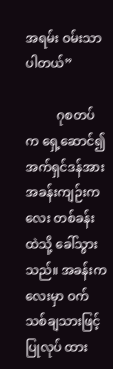အရမ်း ဝမ်းသာပါတယ်”

          ဂုစတပ်က ရှေ့ဆောင်၍ အက်ရှင်ဒန်အား အခန်းကျဉ်းကလေး တစ်ခန်းထဲသို့ ခေါ်သွားသည်။ အခန်းကလေးမှာ ဝက်သစ်ချသားဖြင့် ပြုလုပ် ထား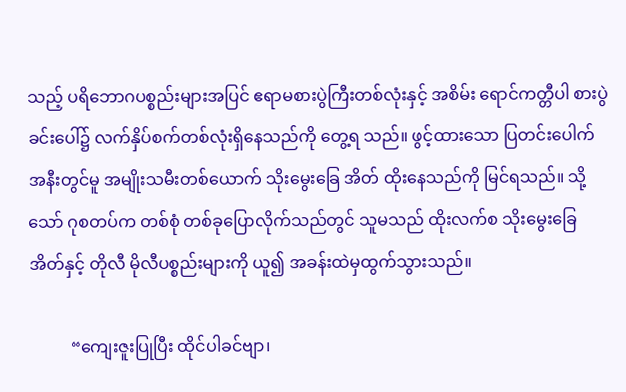သည့် ပရိဘောဂပစ္စည်းများအပြင် ဧရာမစားပွဲကြီးတစ်လုံးနှင့် အစိမ်း ရောင်ကတ္တီပါ စားပွဲခင်းပေါ်၌ လက်နှိပ်စက်တစ်လုံးရှိနေသည်ကို တွေ့ရ သည်။ ဖွင့်ထားသော ပြတင်းပေါက်အနီးတွင်မူ အမျိုးသမီးတစ်ယောက် သိုးမွေးခြေ အိတ် ထိုးနေသည်ကို မြင်ရသည်။ သို့သော် ဂုစတပ်က တစ်စုံ တစ်ခုပြောလိုက်သည်တွင် သူမသည် ထိုးလက်စ သိုးမွေးခြေအိတ်နှင့် တိုလီ မိုလီပစ္စည်းများကို ယူ၍ အခန်းထဲမှထွက်သွားသည်။

          “ကျေးဇူးပြုပြီး ထိုင်ပါခင်ဗျာ၊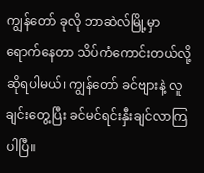ကျွန်တော် ခုလို ဘာဆဲလ်မြို့မှာ ရောက်နေတာ သိပ်ကံကောင်းတယ်လို့ဆိုရပါမယ်၊ ကျွန်တော် ခင်ဗျားနဲ့ လူချင်းတွေ့ပြီး ခင်မင်ရင်းနှီးချင်လာကြပါပြီ။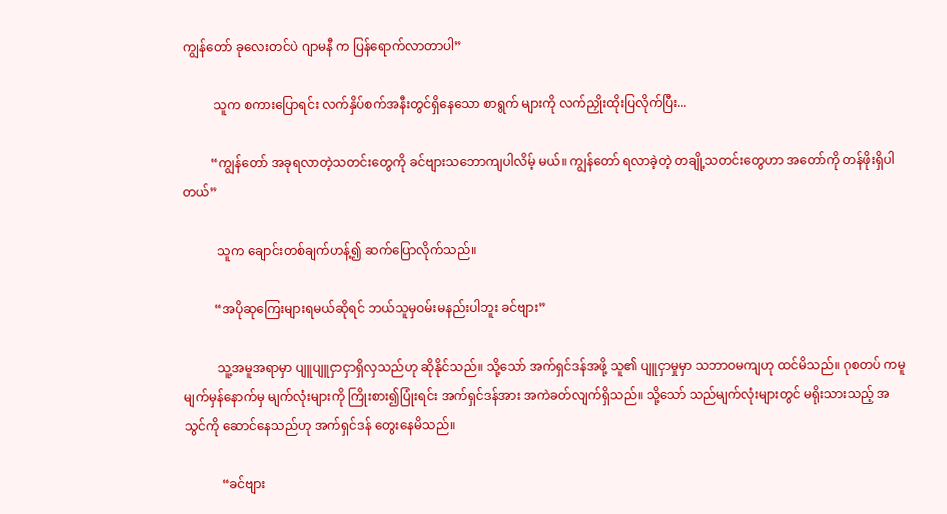ကျွန်တော် ခုလေးတင်ပဲ ဂျာမနီ က ပြန်ရောက်လာတာပါ”

          သူက စကားပြောရင်း လက်နှိပ်စက်အနီးတွင်ရှိနေသော စာရွက် များကို လက်ညှိုးထိုးပြလိုက်ပြီး...

         “ကျွန်တော် အခုရလာတဲ့သတင်းတွေကို ခင်ဗျားသဘောကျပါလိမ့် မယ်။ ကျွန်တော် ရလာခဲ့တဲ့ တချို့သတင်းတွေဟာ အတော်ကို တန်ဖိုးရှိပါ တယ်”

           သူက ချောင်းတစ်ချက်ဟန့်၍ ဆက်ပြောလိုက်သည်။

          “အပိုဆုကြေးများရမယ်ဆိုရင် ဘယ်သူမှဝမ်းမနည်းပါဘူး ခင်ဗျား”

           သူ့အမူအရာမှာ ပျူပျူငှာငှာရှိလှသည်ဟု ဆိုနိုင်သည်။ သို့သော် အက်ရှင်ဒန်အဖို့ သူ၏ ပျူငှာမှုမှာ သဘာဝမကျဟု ထင်မိသည်။ ဂုစတပ် ကမူ မျက်မှန်နောက်မှ မျက်လုံးများကို ကြိုးစား၍ပြုံးရင်း အက်ရှင်ဒန်အား အကဲခတ်လျက်ရှိသည်။ သို့သော် သည်မျက်လုံးများတွင် မရိုးသားသည့် အသွင်ကို ဆောင်နေသည်ဟု အက်ရှင်ဒန် တွေးနေမိသည်။

            “ခင်ဗျား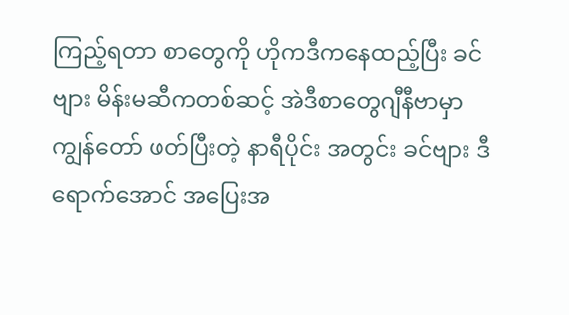ကြည့်ရတာ စာတွေကို ဟိုကဒီကနေထည့်ပြီး ခင်ဗျား မိန်းမဆီကတစ်ဆင့် အဲဒီစာတွေဂျီနီဗာမှာ ကျွန်တော် ဖတ်ပြီးတဲ့ နာရီပိုင်း အတွင်း ခင်ဗျား ဒီရောက်အောင် အပြေးအ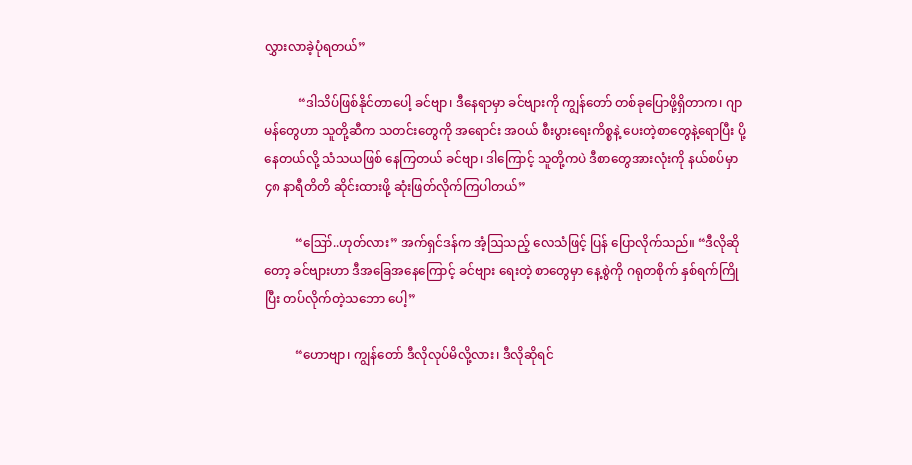လွှားလာခဲ့ပုံရတယ်”

           “ဒါသိပ်ဖြစ်နိုင်တာပေါ့ ခင်ဗျာ၊ ဒီနေရာမှာ ခင်ဗျားကို ကျွန်တော် တစ်ခုပြောဖို့ရှိတာက၊ ဂျာမန်တွေဟာ သူတို့ဆီက သတင်းတွေကို အရောင်း အဝယ် စီးပွားရေးကိစ္စနဲ့ ပေးတဲ့စာတွေနဲ့ရောပြီး ပို့နေတယ်လို့ သံသယဖြစ် နေကြတယ် ခင်ဗျာ၊ ဒါကြောင့် သူတို့ကပဲ ဒီစာတွေအားလုံးကို နယ်စပ်မှာ ၄၈ နာရီတိတိ ဆိုင်းထားဖို့ ဆုံးဖြတ်လိုက်ကြပါတယ်”

          “ဪ..ဟုတ်လား” အက်ရှင်ဒန်က အံ့ဩသည့် လေသံဖြင့် ပြန် ပြောလိုက်သည်။ “ဒီလိုဆိုတော့ ခင်ဗျားဟာ ဒီအခြေအနေကြောင့် ခင်ဗျား ရေးတဲ့ စာတွေမှာ နေ့စွဲကို ဂရုတစိုက် နှစ်ရက်ကြိုပြီး တပ်လိုက်တဲ့သဘော ပေါ့”

          “ဟောဗျာ၊ ကျွန်တော် ဒီလိုလုပ်မိလို့လား၊ ဒီလိုဆိုရင်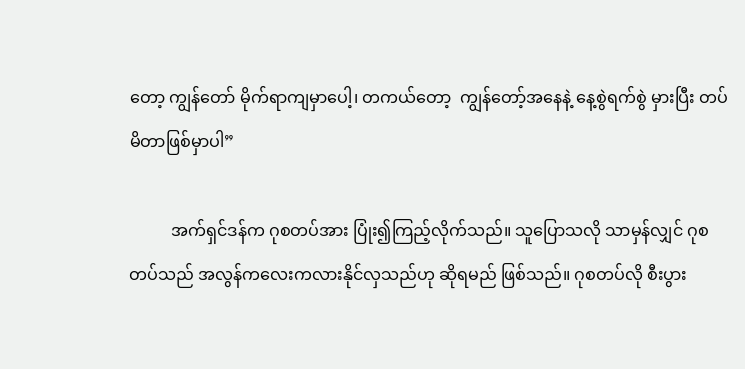တော့ ကျွန်တော် မိုက်ရာကျမှာပေါ့၊ တကယ်တော့  ကျွန်တော့်အနေနဲ့ နေ့စွဲရက်စွဲ မှားပြီး တပ်မိတာဖြစ်မှာပါ”

          အက်ရှင်ဒန်က ဂုစတပ်အား ပြုံး၍ကြည့်လိုက်သည်။ သူပြောသလို သာမှန်လျှင် ဂုစတပ်သည် အလွန်ကလေးကလားနိုင်လှသည်ဟု ဆိုရမည် ဖြစ်သည်။ ဂုစတပ်လို စီးပွား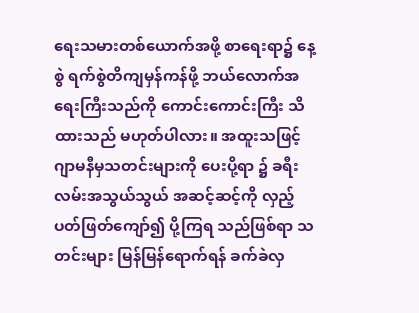ရေးသမားတစ်ယောက်အဖို့ စာရေးရာ၌ နေ့စွဲ ရက်စွဲတိကျမှန်ကန်ဖို့ ဘယ်လောက်အရေးကြီးသည်ကို ကောင်းကောင်းကြီး သိထားသည် မဟုတ်ပါလား။ အထူးသဖြင့် ဂျာမနီမှသတင်းများကို ပေးပို့ရာ ၌ ခရီးလမ်းအသွယ်သွယ် အဆင့်ဆင့်ကို လှည့်ပတ်ဖြတ်ကျော်၍ ပို့ကြရ သည်ဖြစ်ရာ သတင်းများ မြန်မြန်ရောက်ရန် ခက်ခဲလှ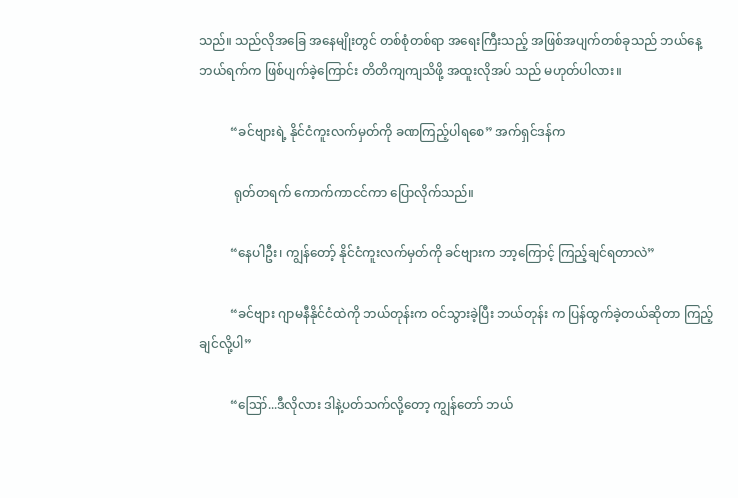သည်။ သည်လိုအခြေ အနေမျိုးတွင် တစ်စုံတစ်ရာ အရေးကြီးသည့် အဖြစ်အပျက်တစ်ခုသည် ဘယ်နေ့ဘယ်ရက်က ဖြစ်ပျက်ခဲ့ကြောင်း တိတိကျကျသိဖို့ အထူးလိုအပ် သည် မဟုတ်ပါလား။

          “ခင်ဗျားရဲ့ နိုင်ငံကူးလက်မှတ်ကို ခဏကြည့်ပါရစေ” အက်ရှင်ဒန်က

           ရုတ်တရက် ကောက်ကာငင်ကာ ပြောလိုက်သည်။

          “နေပါဦး၊ ကျွန်တော့် နိုင်ငံကူးလက်မှတ်ကို ခင်ဗျားက ဘာ့ကြောင့် ကြည့်ချင်ရတာလဲ”

          “ခင်ဗျား ဂျာမနီနိုင်ငံထဲကို ဘယ်တုန်းက ဝင်သွားခဲ့ပြီး ဘယ်တုန်း က ပြန်ထွက်ခဲ့တယ်ဆိုတာ ကြည့်ချင်လို့ပါ”

          “ဪ...ဒီလိုလား ဒါနဲ့ပတ်သက်လို့တော့ ကျွန်တော် ဘယ်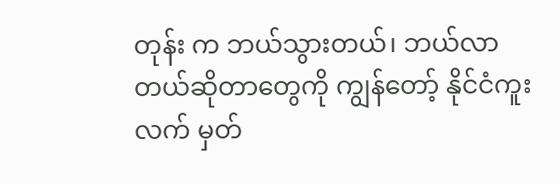တုန်း က ဘယ်သွားတယ်၊ ဘယ်လာတယ်ဆိုတာတွေကို ကျွန်တော့် နိုင်ငံကူးလက် မှတ်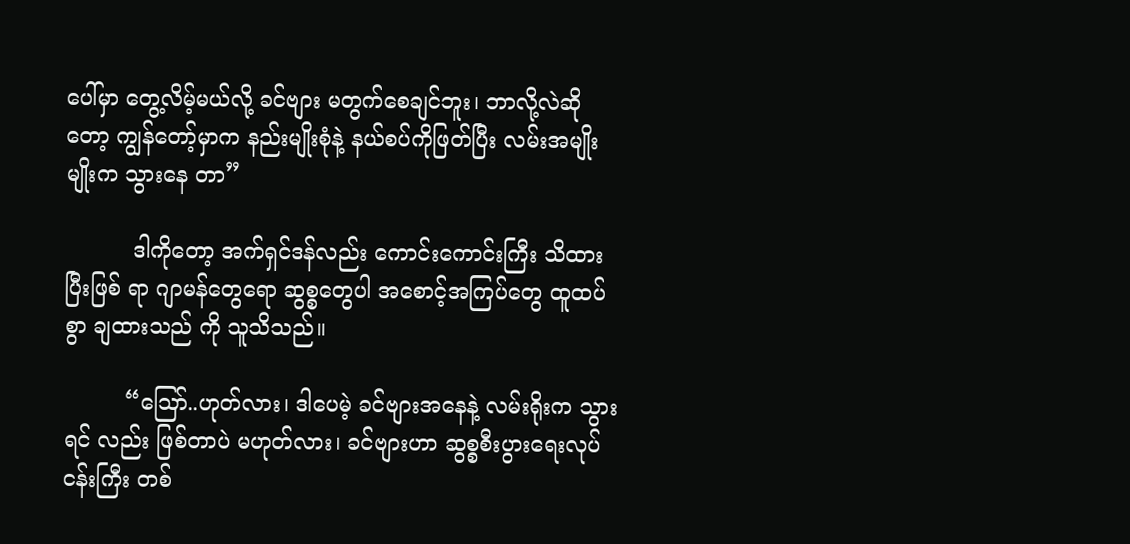ပေါ်မှာ တွေ့လိမ့်မယ်လို့ ခင်ဗျား မတွက်စေချင်ဘူး၊ ဘာလို့လဲဆိုတော့ ကျွန်တော့်မှာက နည်းမျိုးစုံနဲ့ နယ်စပ်ကိုဖြတ်ပြီး လမ်းအမျိုးမျိုးက သွားနေ တာ”

          ဒါကိုတော့ အက်ရှင်ဒန်လည်း ကောင်းကောင်းကြီး သိထားပြီးဖြစ် ရာ ဂျာမန်တွေရော ဆွစ္စတွေပါ အစောင့်အကြပ်တွေ ထူထပ်စွာ ချထားသည် ကို သူသိသည်။

         “ဪ..ဟုတ်လား၊ ဒါပေမဲ့ ခင်ဗျားအနေနဲ့ လမ်းရိုးက သွားရင် လည်း ဖြစ်တာပဲ မဟုတ်လား၊ ခင်ဗျားဟာ ဆွစ္စစီးပွားရေးလုပ်ငန်းကြီး တစ်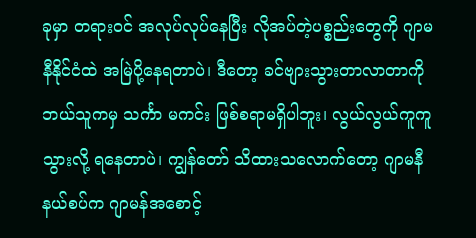ခုမှာ တရားဝင် အလုပ်လုပ်နေပြီး လိုအပ်တဲ့ပစ္စည်းတွေကို ဂျာမနီနိုင်ငံထဲ အမြဲပို့နေရတာပဲ၊ ဒီတော့ ခင်ဗျားသွားတာလာတာကို ဘယ်သူကမှ သင်္ကာ မကင်း ဖြစ်စရာမရှိပါဘူး၊ လွယ်လွယ်ကူကူသွားလို့ ရနေတာပဲ၊ ကျွန်တော် သိထားသလောက်တော့ ဂျာမနီနယ်စပ်က ဂျာမန်အစောင့်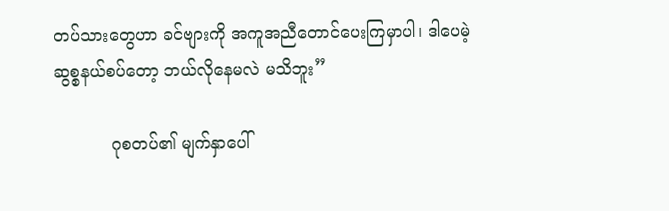တပ်သားတွေဟာ ခင်ဗျားကို အကူအညီတောင်ပေးကြမှာပါ၊ ဒါပေမဲ့ ဆွစ္စနယ်စပ်တော့ ဘယ်လိုနေမလဲ မသိဘူး”

           ဂုစတပ်၏ မျက်နှာပေါ်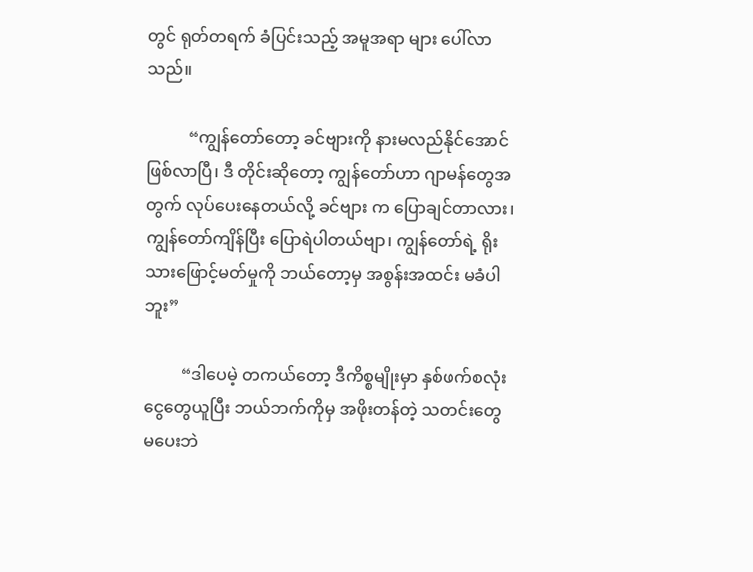တွင် ရုတ်တရက် ခံပြင်းသည့် အမူအရာ များ ပေါ်လာသည်။

          “ကျွန်တော်တော့ ခင်ဗျားကို နားမလည်နိုင်အောင် ဖြစ်လာပြီ၊ ဒီ တိုင်းဆိုတော့ ကျွန်တော်ဟာ ဂျာမန်တွေအတွက် လုပ်ပေးနေတယ်လို့ ခင်ဗျား က ပြောချင်တာလား၊ ကျွန်တော်ကျိန်ပြီး ပြောရဲပါတယ်ဗျာ၊ ကျွန်တော်ရဲ့ ရိုးသားဖြောင့်မတ်မှုကို ဘယ်တော့မှ အစွန်းအထင်း မခံပါဘူး”

         “ဒါပေမဲ့ တကယ်တော့ ဒီကိစ္စမျိုးမှာ နှစ်ဖက်စလုံး ငွေတွေယူပြီး ဘယ်ဘက်ကိုမှ အဖိုးတန်တဲ့ သတင်းတွေ မပေးဘဲ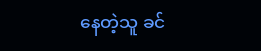နေတဲ့သူ ခင်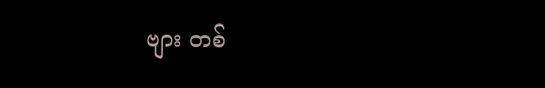ဗျား တစ်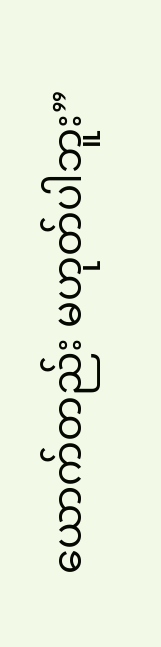ယောက်တည်း မဟုတ်ပါဘူး”